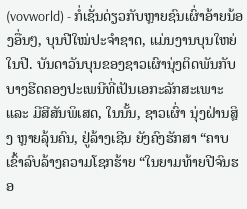(vovworld) - ກໍ່ເຊັ່ນດ່ຽວກັບຫຼາຍຊົນເຜົ່າອ້າຍນ້ອງອື່ນໆ, ບຸນປີໃໝ່ປະຈຳຊາດ, ແມ່ນງານບຸນໃຫຍ່ໃນປີ. ບັນດາວັນບຸນຂອງຊາວເຜົານຸ່ງຕິດພັນກັບບາງຮີດຄອງປະເພນີທີ່ເປັນເອກະລັກສະເພາະ ແລະ ມີສີສັນພິເສດ, ໃນນັ້ນ, ຊາວເຜົ່າ ນຸ່ງຝ່ານສຼິງ ຫຼາຍລຸ້ນຄົນ, ຢູ່ລ້າງເຊີນ ຍັງຄົງຮັກສາ “ຄາບເຂົ້າລົບລ້າງຄວາມໂຊກຮ້າຍ “ໃນຍາມທ້າຍປີຈົນຮອ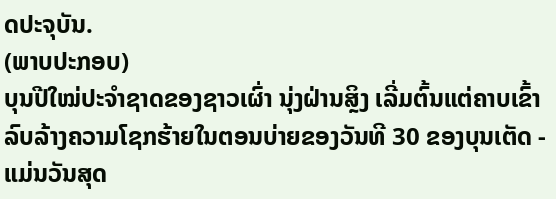ດປະຈຸບັນ.
(ພາບປະກອບ)
ບຸນປີໃໝ່ປະຈຳຊາດຂອງຊາວເຜົ່າ ນຸ່ງຝ່ານສຼິງ ເລີ່ມຕົ້ນແຕ່ຄາບເຂົ້າລົບລ້າງຄວາມໂຊກຮ້າຍໃນຕອນບ່າຍຂອງວັນທີ 30 ຂອງບຸນເຕັດ - ແມ່ນວັນສຸດ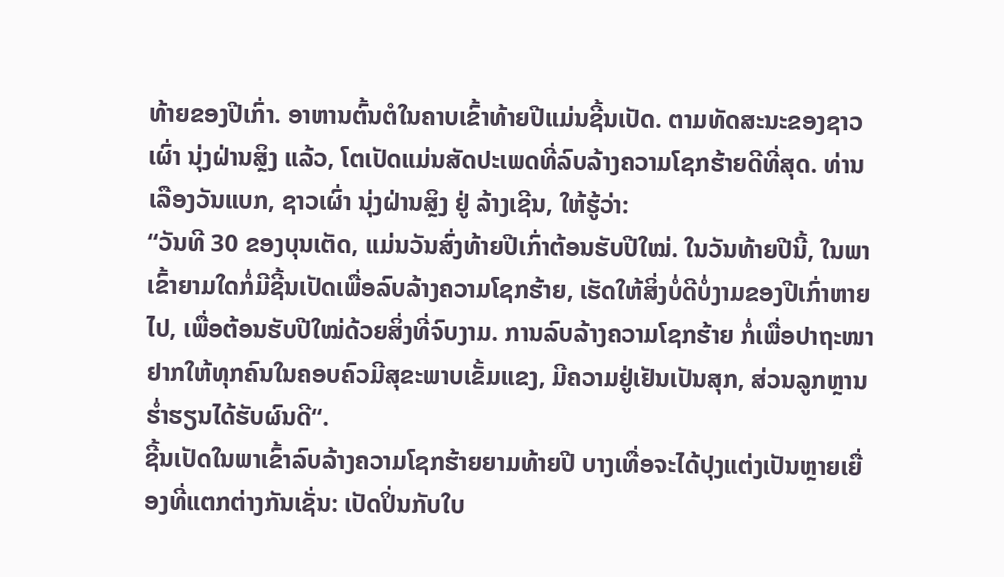ທ້າຍຂອງປີເກົ່າ. ອາຫານຕົ້ນຕໍໃນຄາບເຂົ້າທ້າຍປີແມ່ນຊີ້ນເປັດ. ຕາມທັດສະນະຂອງຊາວເຜົ່າ ນຸ່ງຝ່ານສຼິງ ແລ້ວ, ໂຕເປັດແມ່ນສັດປະເພດທີ່ລົບລ້າງຄວາມໂຊກຮ້າຍດີທີ່ສຸດ. ທ່ານ ເລືອງວັນແບກ, ຊາວເຜົ່າ ນຸ່ງຝ່ານສຼິງ ຢູ່ ລ້າງເຊີນ, ໃຫ້ຮູ້ວ່າ:
“ວັນທີ 30 ຂອງບຸນເຕັດ, ແມ່ນວັນສົ່ງທ້າຍປີເກົ່າຕ້ອນຮັບປີໃໝ່. ໃນວັນທ້າຍປີນີ້, ໃນພາເຂົ້າຍາມໃດກໍ່ມີຊີ້ນເປັດເພື່ອລົບລ້າງຄວາມໂຊກຮ້າຍ, ເຮັດໃຫ້ສິ່ງບໍ່ດີບໍ່ງາມຂອງປີເກົ່າຫາຍໄປ, ເພື່ອຕ້ອນຮັບປີໃໝ່ດ້ວຍສິ່ງທີ່ຈົບງາມ. ການລົບລ້າງຄວາມໂຊກຮ້າຍ ກໍ່ເພື່ອປາຖະໜາຢາກໃຫ້ທຸກຄົນໃນຄອບຄົວມີສຸຂະພາບເຂັ້ມແຂງ, ມີຄວາມຢູ່ເຢັນເປັນສຸກ, ສ່ວນລູກຫຼານຮ່ຳຮຽນໄດ້ຮັບຜົນດີ“.
ຊີ້ນເປັດໃນພາເຂົ້າລົບລ້າງຄວາມໂຊກຮ້າຍຍາມທ້າຍປີ ບາງເທື່ອຈະໄດ້ປຸງແຕ່ງເປັນຫຼາຍເຍື່ອງທີ່ແຕກຕ່າງກັນເຊັ່ນ: ເປັດປິ່ນກັບໃບ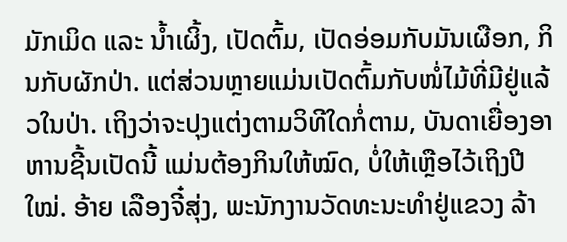ມັກເມິດ ແລະ ນ້ຳເຜິ້ງ, ເປັດຕົ້ມ, ເປັດອ່ອມກັບມັນເຜືອກ, ກິນກັບຜັກປ່າ. ແຕ່ສ່ວນຫຼາຍແມ່ນເປັດຕົ້ມກັບໜໍ່ໄມ້ທີ່ມີຢູ່ແລ້ວໃນປ່າ. ເຖິງວ່າຈະປຸງແຕ່ງຕາມວິທີໃດກໍ່ຕາມ, ບັນດາເຍື່ອງອາຫານຊີ້ນເປັດນີ້ ແມ່ນຕ້ອງກິນໃຫ້ໝົດ, ບໍ່ໃຫ້ເຫຼືອໄວ້ເຖິງປີໃໝ່. ອ້າຍ ເລືອງຈີ໋ສຸ່ງ, ພະນັກງານວັດທະນະທຳຢູ່ແຂວງ ລ້າ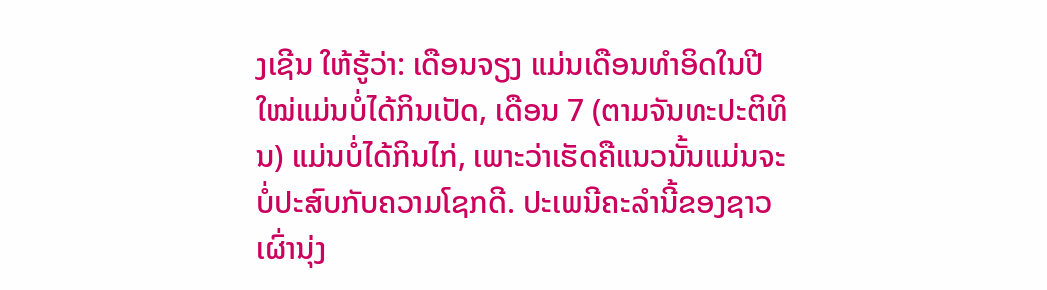ງເຊີນ ໃຫ້ຮູ້ວ່າ: ເດືອນຈຽງ ແມ່ນເດືອນທຳອິດໃນປີໃໝ່ແມ່ນບໍ່ໄດ້ກິນເປັດ, ເດືອນ 7 (ຕາມຈັນທະປະຕິທິນ) ແມ່ນບໍ່ໄດ້ກິນໄກ່, ເພາະວ່າເຮັດຄືແນວນັ້ນແມ່ນຈະບໍ່ປະສົບກັບຄວາມໂຊກດີ. ປະເພນີຄະລຳນີ້ຂອງຊາວເຜົ່ານຸ່ງ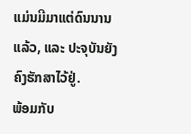ແມ່ນມີມາແຕ່ດົນນານແລ້ວ, ແລະ ປະຈຸບັນຍັງຄົງຮັກສາໄວ້ຢູ່.
ພ້ອມກັບ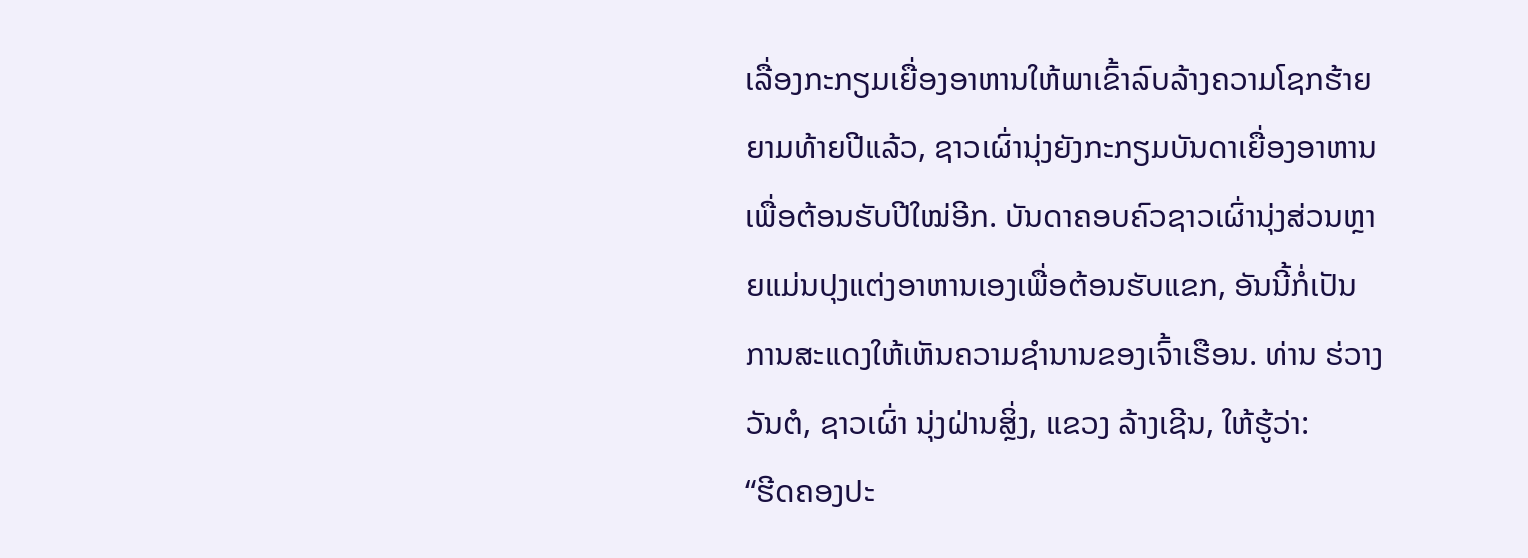ເລື່ອງກະກຽມເຍື່ອງອາຫານໃຫ້ພາເຂົ້າລົບລ້າງຄວາມໂຊກຮ້າຍຍາມທ້າຍປີແລ້ວ, ຊາວເຜົ່ານຸ່ງຍັງກະກຽມບັນດາເຍື່ອງອາຫານເພື່ອຕ້ອນຮັບປີໃໝ່ອີກ. ບັນດາຄອບຄົວຊາວເຜົ່ານຸ່ງສ່ວນຫຼາຍແມ່ນປຸງແຕ່ງອາຫານເອງເພື່ອຕ້ອນຮັບແຂກ, ອັນນີ້ກໍ່ເປັນການສະແດງໃຫ້ເຫັນຄວາມຊຳນານຂອງເຈົ້າເຮືອນ. ທ່ານ ຮ່ວາງວັນຕໍ, ຊາວເຜົ່າ ນຸ່ງຝ່ານສຼິ່ງ, ແຂວງ ລ້າງເຊີນ, ໃຫ້ຮູ້ວ່າ:
“ຮີດຄອງປະ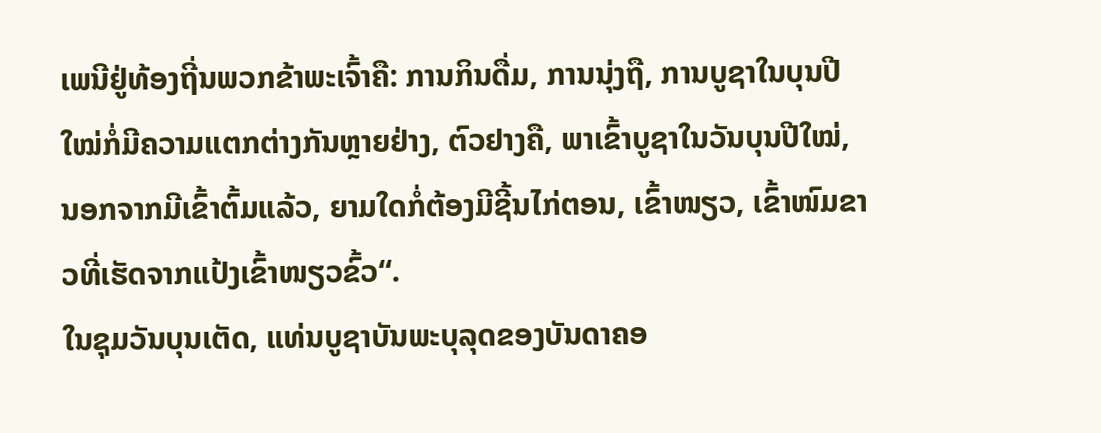ເພນີຢູ່ທ້ອງຖີ່ນພວກຂ້າພະເຈົ້າຄື: ການກິນດື່ມ, ການນຸ່ງຖື, ການບູຊາໃນບຸນປີໃໝ່ກໍ່ມີຄວາມແຕກຕ່າງກັນຫຼາຍຢ່າງ, ຕົວຢາງຄື, ພາເຂົ້າບູຊາໃນວັນບຸນປີໃໝ່, ນອກຈາກມີເຂົ້າຕົ້ມແລ້ວ, ຍາມໃດກໍ່ຕ້ອງມີຊີ້ນໄກ່ຕອນ, ເຂົ້າໜຽວ, ເຂົ້າໜົມຂາວທີ່ເຮັດຈາກແປ້ງເຂົ້າໜຽວຂົ້ວ“.
ໃນຊຸມວັນບຸນເຕັດ, ແທ່ນບູຊາບັນພະບຸລຸດຂອງບັນດາຄອ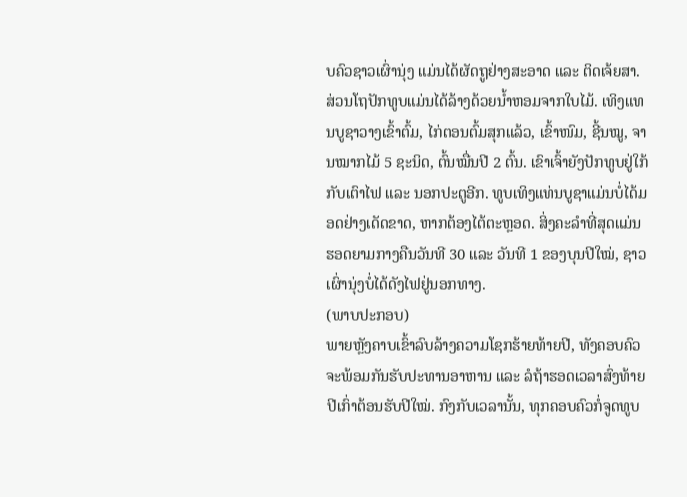ບຄົວຊາວເຜົ່ານຸ່ງ ແມ່ນໄດ້ຜັດຖູຢ່າງສະອາດ ແລະ ຕິດເຈ້ຍສາ. ສ່ວນໂຖປັກທູບແມ່ນໄດ້ລ້າງດ້ວຍນ້ຳຫອມຈາກໃບໄມ້. ເທິງແທນບູຊາວາງເຂົ້າຕົ້ມ, ໄກ່ຕອນຕົ້ມສຸກແລ້ວ, ເຂົ້າໜົມ, ຊີ້ນໝູ, ຈານໝາກໄມ້ 5 ຊະນິດ, ຕົ້ນໝື່ນປີ 2 ຕົ້ນ. ເຂົາເຈົ້າຍັງປັກທູບຢູ່ໃກ້ກັບເຕົາໄຟ ແລະ ນອກປະຕູອີກ. ທູບເທິງແທ່ນບູຊາແມ່ນບໍ່ໄດ້ມອດຢ່າງເດັດຂາດ, ຫາກຕ້ອງໄຕ້ຕະຫຼອດ. ສິ່ງຄະລຳທີ່ສຸດແມ່ນຮອດຍາມກາງຄືນວັນທີ 30 ແລະ ວັນທີ 1 ຂອງບຸນປີໃໝ່, ຊາວເຜົ່ານຸ່ງບໍ່ໄດ້ດັງໄຟຢູ່ນອກທາງ.
(ພາບປະກອບ)
ພາຍຫຼັງຄາບເຂົ້າລົບລ້າງຄວາມໂຊກຮ້າຍທ້າຍປີ, ທັງຄອບຄົວຈະພ້ອມກັນຮັບປະທານອາຫານ ແລະ ລໍຖ້າຮອດເວລາສົ່ງທ້າຍປີເກົ່າຕ້ອນຮັບປີໃໝ່. ກົງກັບເວລານັ້ນ, ທຸກຄອບຄົວກໍ່ຈູດທູບ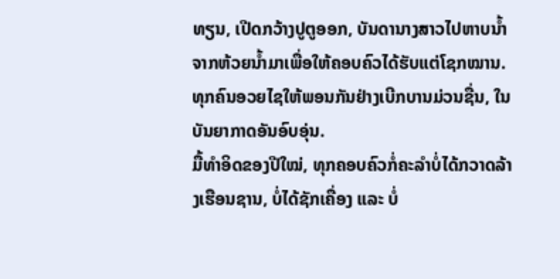ທຽນ, ເປີດກວ້າງປູຕູອອກ, ບັນດານາງສາວໄປຫາບນ້ຳຈາກຫ້ວຍນ້ຳມາເພື່ອໃຫ້ຄອບຄົວໄດ້ຮັບແຕ່ໂຊກໝານ. ທຸກຄົນອວຍໄຊໃຫ້ພອນກັນຢ່າງເບີກບານມ່ວນຊື່ນ, ໃນບັນຍາກາດອັນອົບອຸ່ນ.
ມື້ທຳອິດຂອງປີໃໝ່, ທຸກຄອບຄົວກໍ່ຄະລຳບໍ່ໄດ້ກວາດລ້າງເຮືອນຊານ, ບໍ່ໄດ້ຊັກເຄື່ອງ ແລະ ບໍ່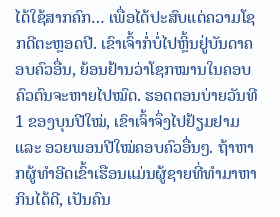ໄດ້ໃຊ້ສາກຄົກ… ເພື່ອໄດ້ປະສົບແຕ່ຄວາມໂຊກດີຕະຫຼອດປີ. ເຂົາເຈົ້າກໍ່ບໍ່ໄປຫຼິ້ນຢູ່ບັນດາຄອບຄົວອື່ນ, ຍ້ອນຢ້ານວ່າໂຊກໝານໃນຄອບຄົວຕົນຈະຫາຍໄປໝົດ. ຮອດຕອນບ່າຍວັນທີ 1 ຂອງບຸນປີໃໝ່, ເຂົາເຈົ້າຈຶ່ງໄປຢ້ຽມຢາມ ແລະ ອວຍພອນປີໃໝ່ຄອບຄົວອື່ນໆ. ຖ້າຫາກຜູ້ທຳອີດເຂົ້າເຮືອນແມ່ນຜູ້ຊາຍທີ່ທຳມາຫາກິນໄດ້ດີ, ເປັນຄົນ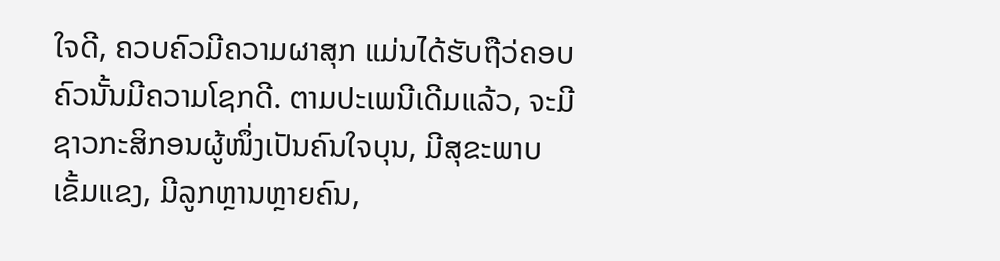ໃຈດີ, ຄວບຄົວມີຄວາມຜາສຸກ ແມ່ນໄດ້ຮັບຖືວ່ຄອບຄົວນັ້ນມີຄວາມໂຊກດີ. ຕາມປະເພນີເດີມແລ້ວ, ຈະມີຊາວກະສິກອນຜູ້ໜຶ່ງເປັນຄົນໃຈບຸນ, ມີສຸຂະພາບເຂັ້ມແຂງ, ມີລູກຫຼານຫຼາຍຄົນ,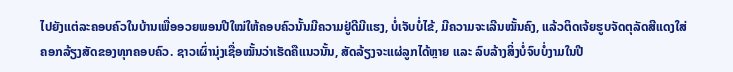ໄປຍັງແຕ່ລະຄອບຄົວໃນບ້ານເພື່ອອວຍພອນປີໃໝ່ໃຫ້ຄອບຄົວນັ້ນມີຄວາມຢູ່ດີມີແຮງ, ບໍ່ເຈັບບໍ່ໄຂ້, ມີຄວາມຈະເລີນໝັ້ນຄົງ, ແລ້ວຕິດເຈ້ຍຮູບຈັດຕຸລັດສີແດງໃສ່ຄອກລ້ຽງສັດຂອງທຸກຄອບຄົວ. ຊາວເຜົ່ານຸ່ງເຊື່ອໝັ້ນວ່າເຮັດຄືແນວນັ້ນ, ສັດລ້ຽງຈະແຜ່ລູກໄດ້ຫຼາຍ ແລະ ລົບລ້າງສິ່ງບໍ່ຈົບບໍ່ງາມໃນປີ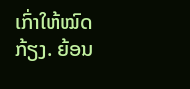ເກົ່າໃຫ້ໝົດກ້ຽງ. ຍ້ອນ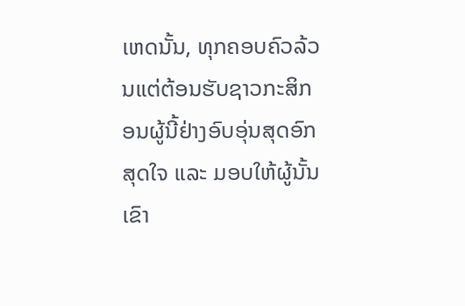ເຫດນັ້ນ, ທຸກຄອບຄົວລ້ວນແຕ່ຕ້ອນຮັບຊາວກະສິກອນຜູ້ນີ້ຢ່າງອົບອຸ່ນສຸດອົກສຸດໃຈ ແລະ ມອບໃຫ້ຜູ້ນັ້ນເຂົາ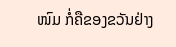ໜົມ ກໍ່ຄືຂອງຂວັນຢ່າງ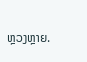ຫຼວງຫຼາຍ.